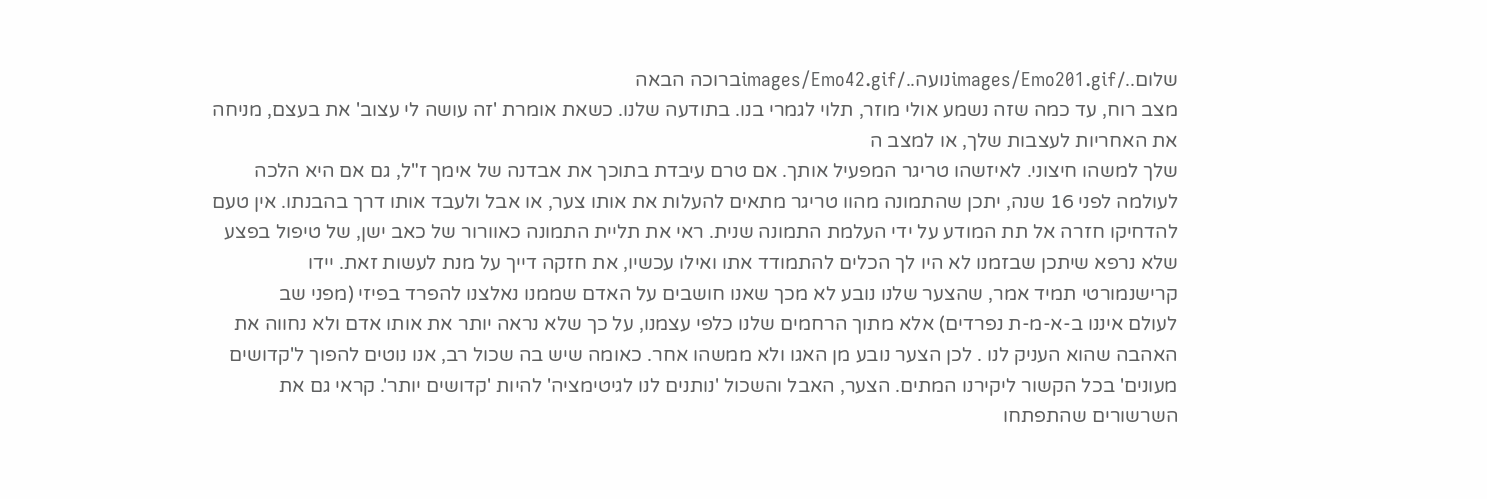שלום../images/Emo201.gifנועה../images/Emo42.gifברוכה הבאה
מצב רוח, עד כמה שזה נשמע אולי מוזר, תלוי לגמרי בנו. בתודעה שלנו. כשאת אומרת 'זה עושה לי עצוב' את בעצם, מניחה את האחריות לעצבות שלך, או למצב ה
שלך למשהו חיצוני. לאיזשהו טריגר המפעיל אותך. אם טרם עיבדת בתוכך את אבדנה של אימך ז"ל, גם אם היא הלכה לעולמה לפני 16 שנה, יתכן שהתמונה מהוו טריגר מתאים להעלות את אותו צער, או אבל ולעבד אותו דרך בהבנתו. אין טעם להדחיקו חזרה אל תת המודע על ידי העלמת התמונה שנית. ראי את תליית התמונה כאוורור של כאב ישן, של טיפול בפצע שלא נרפא שיתכן שבזמנו לא היו לך הכלים להתמודד אתו ואילו עכשיו, את חזקה דייך על מנת לעשות זאת. יידו קרישנמורטי תמיד אמר, שהצער שלנו נובע לא מכך שאנו חושבים על האדם שממנו נאלצנו להפרד בפיזי (מפני שב
לעולם איננו ב-א-מ-ת נפרדים) אלא מתוך הרחמים שלנו כלפי עצמנו, על כך שלא נראה יותר את אותו אדם ולא נחווה את האהבה שהוא העניק לנו . לכן הצער נובע מן האגו ולא ממשהו אחר. כאומה שיש בה שכול רב, אנו נוטים להפוך ל'קדושים מעונים' בכל הקשור ליקירנו המתים. הצער, האבל והשכול 'נותנים לנו לגיטימציה' להיות 'קדושים יותר'. קראי גם את השרשורים שהתפתחו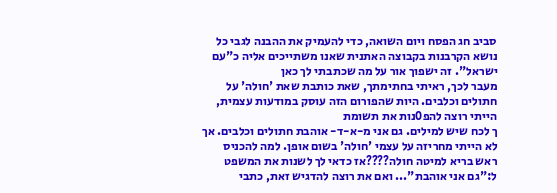סביב חג הפסח ויום השואה, כדי להעמיק את ההבנה לגבי כל נושא הקרבנות בקבוצה האתנית שאנו משתייכים אליה כ"עם ישראל". זה ישפוך אור על מה שכתבתי לך כאן
מעבר לכך, ראיתי בחתימתך, שאת כותבת שאת 'חולה' על חתולים וכלבים. היות שהפורום הזה עוסק במודעות עצמית, הייתי רוצה להפ0נות את תשומת
ך לכח שיש למילים. גם אני מ-א-ד- אוהבת חתולים וכלבים. אך לא הייתי מחריזה על עצמי 'חולה' בשום אופן. למה להכניס ראש בריא למיטה חולה????אז כדאי לך לשנות את המשפט ל:"גם אני אוהבת"... ואם את רוצה להדגיש זאת, כתבי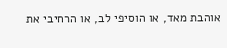אוהבת מאד, או הוסיפי לב, או הרחיבי את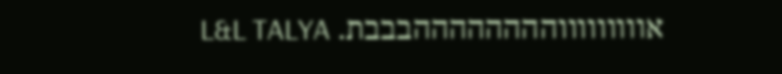אוווווווווההההההההבבבת. L&L TALYA